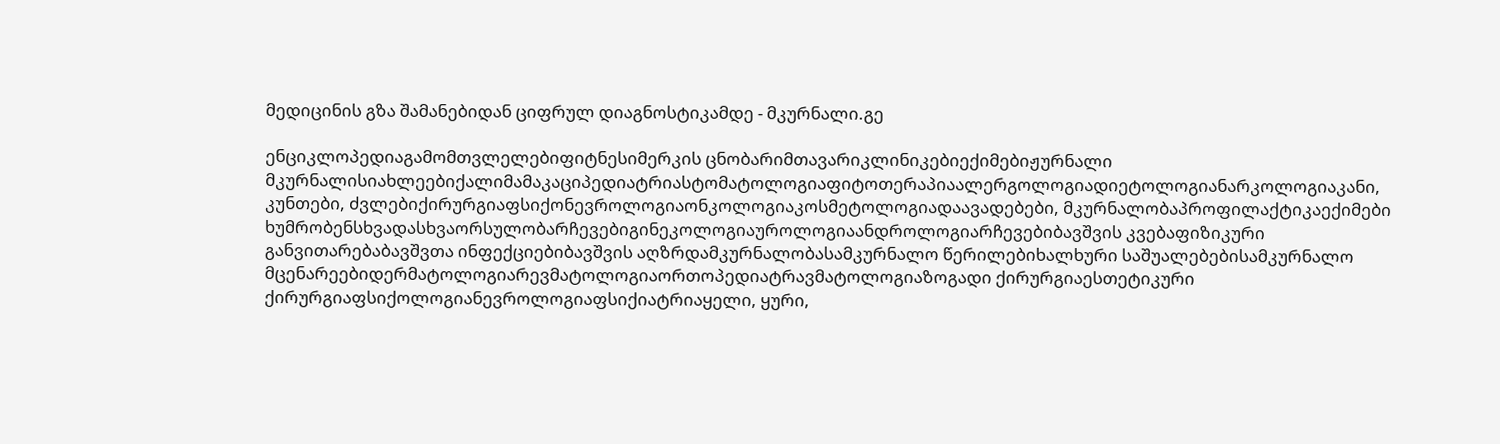მედიცინის გზა შამანებიდან ციფრულ დიაგნოსტიკამდე - მკურნალი.გე

ენციკლოპედიაგამომთვლელებიფიტნესიმერკის ცნობარიმთავარიკლინიკებიექიმებიჟურნალი მკურნალისიახლეებიქალიმამაკაციპედიატრიასტომატოლოგიაფიტოთერაპიაალერგოლოგიადიეტოლოგიანარკოლოგიაკანი, კუნთები, ძვლებიქირურგიაფსიქონევროლოგიაონკოლოგიაკოსმეტოლოგიადაავადებები, მკურნალობაპროფილაქტიკაექიმები ხუმრობენსხვადასხვაორსულობარჩევებიგინეკოლოგიაუროლოგიაანდროლოგიარჩევებიბავშვის კვებაფიზიკური განვითარებაბავშვთა ინფექციებიბავშვის აღზრდამკურნალობასამკურნალო წერილებიხალხური საშუალებებისამკურნალო მცენარეებიდერმატოლოგიარევმატოლოგიაორთოპედიატრავმატოლოგიაზოგადი ქირურგიაესთეტიკური ქირურგიაფსიქოლოგიანევროლოგიაფსიქიატრიაყელი, ყური,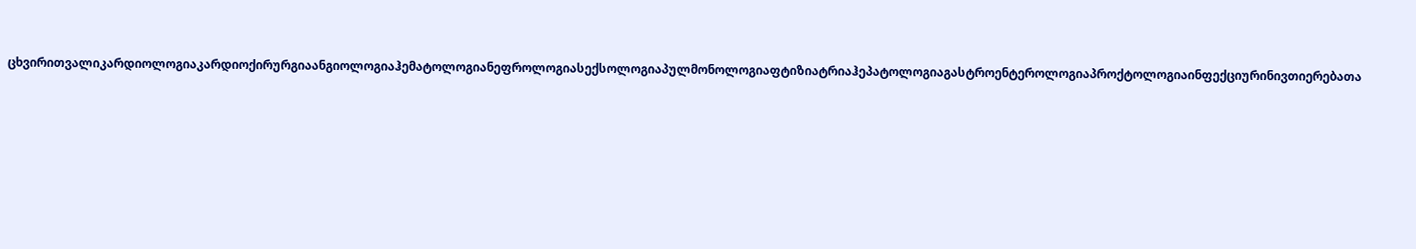ცხვირითვალიკარდიოლოგიაკარდიოქირურგიაანგიოლოგიაჰემატოლოგიანეფროლოგიასექსოლოგიაპულმონოლოგიაფტიზიატრიაჰეპატოლოგიაგასტროენტეროლოგიაპროქტოლოგიაინფექციურინივთიერებათა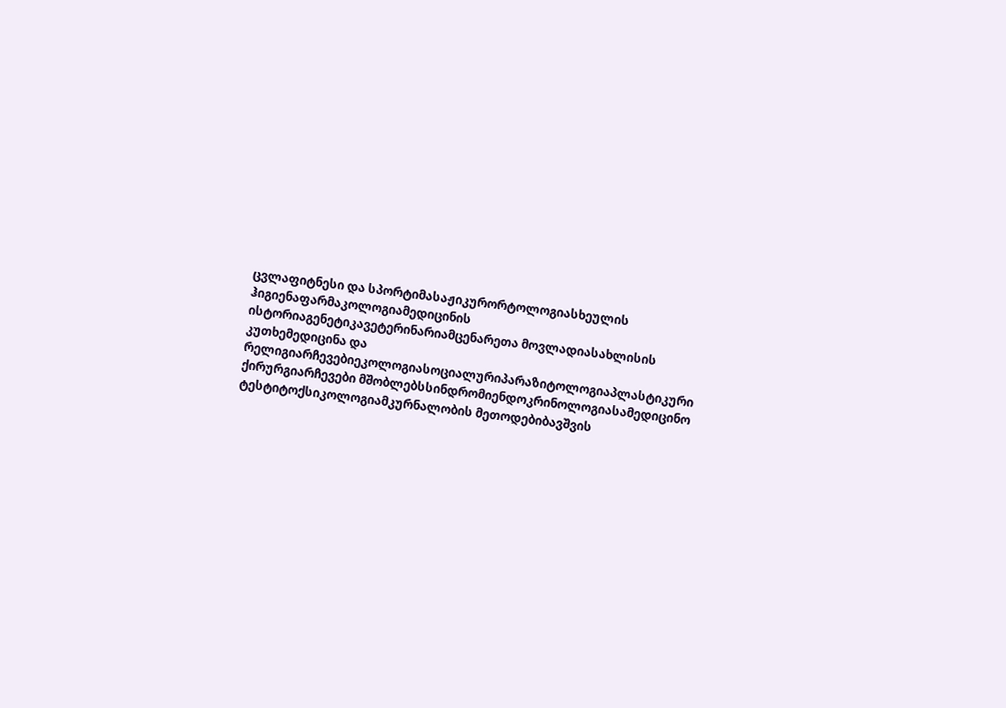ცვლაფიტნესი და სპორტიმასაჟიკურორტოლოგიასხეულის ჰიგიენაფარმაკოლოგიამედიცინის ისტორიაგენეტიკავეტერინარიამცენარეთა მოვლადიასახლისის კუთხემედიცინა და რელიგიარჩევებიეკოლოგიასოციალურიპარაზიტოლოგიაპლასტიკური ქირურგიარჩევები მშობლებსსინდრომიენდოკრინოლოგიასამედიცინო ტესტიტოქსიკოლოგიამკურნალობის მეთოდებიბავშვის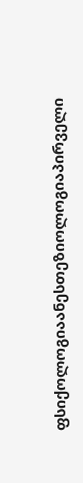ფსიქოლოგიაანესთეზიოლოგიაპირველი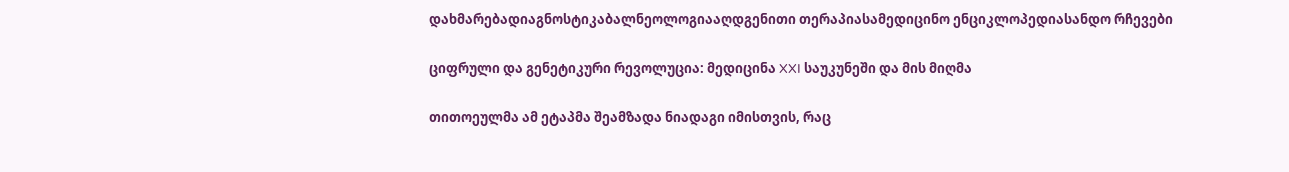დახმარებადიაგნოსტიკაბალნეოლოგიააღდგენითი თერაპიასამედიცინო ენციკლოპედიასანდო რჩევები

ციფრული და გენეტიკური რევოლუცია: მედიცინა XXI საუკუნეში და მის მიღმა

თითოეულმა ამ ეტაპმა შეამზადა ნიადაგი იმისთვის, რაც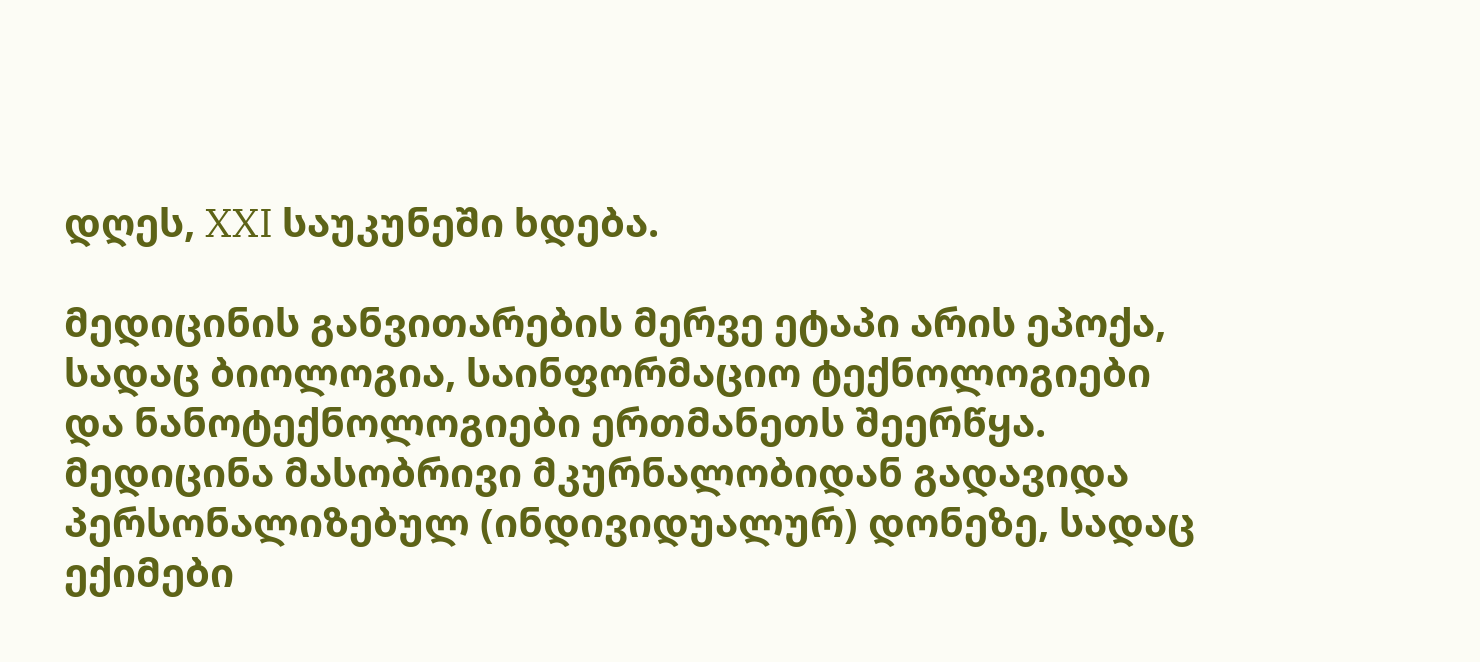დღეს, XXI საუკუნეში ხდება.

მედიცინის განვითარების მერვე ეტაპი არის ეპოქა, სადაც ბიოლოგია, საინფორმაციო ტექნოლოგიები და ნანოტექნოლოგიები ერთმანეთს შეერწყა. მედიცინა მასობრივი მკურნალობიდან გადავიდა პერსონალიზებულ (ინდივიდუალურ) დონეზე, სადაც ექიმები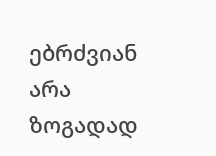ებრძვიან არა ზოგადად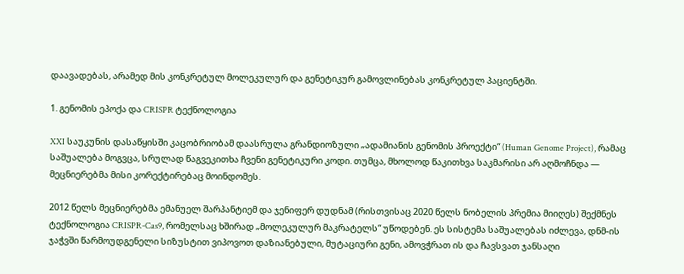დაავადებას, არამედ მის კონკრეტულ მოლეკულურ და გენეტიკურ გამოვლინებას კონკრეტულ პაციენტში.

1. გენომის ეპოქა და CRISPR ტექნოლოგია

XXI საუკუნის დასაწყისში კაცობრიობამ დაასრულა გრანდიოზული „ადამიანის გენომის პროექტი“ (Human Genome Project), რამაც საშუალება მოგვცა, სრულად წაგვეკითხა ჩვენი გენეტიკური კოდი. თუმცა, მხოლოდ წაკითხვა საკმარისი არ აღმოჩნდა — მეცნიერებმა მისი კორექტირებაც მოინდომეს.

2012 წელს მეცნიერებმა ემანუელ შარპანტიემ და ჯენიფერ დუდნამ (რისთვისაც 2020 წელს ნობელის პრემია მიიღეს) შექმნეს ტექნოლოგია CRISPR-Cas9, რომელსაც ხშირად „მოლეკულურ მაკრატელს“ უწოდებენ. ეს სისტემა საშუალებას იძლევა, დნმ-ის ჯაჭვში წარმოუდგენელი სიზუსტით ვიპოვოთ დაზიანებული, მუტაციური გენი, ამოვჭრათ ის და ჩავსვათ ჯანსაღი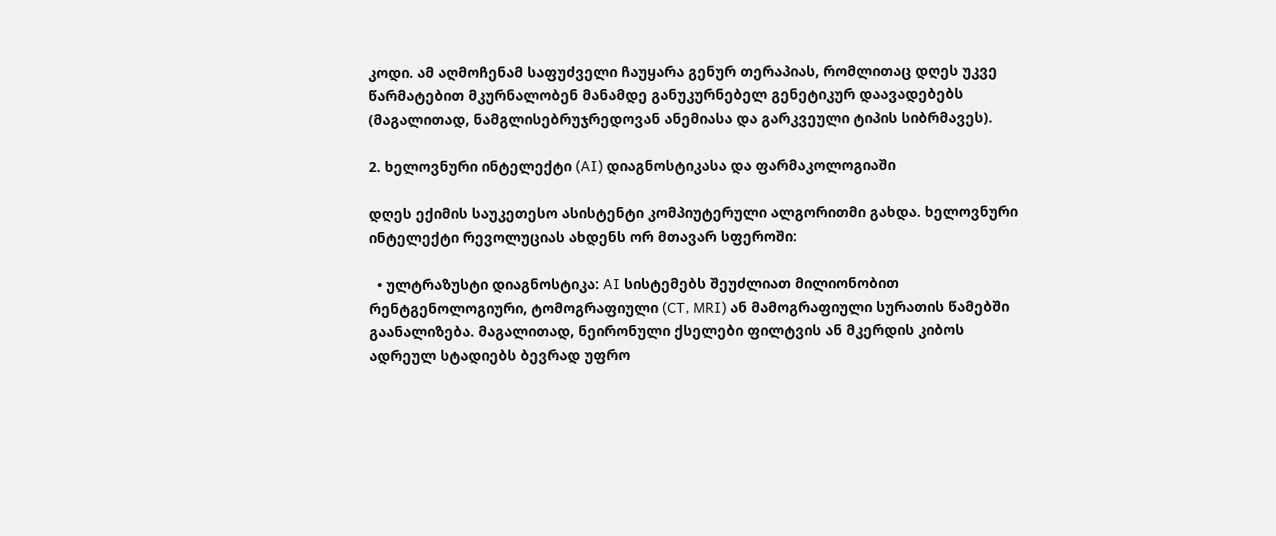კოდი. ამ აღმოჩენამ საფუძველი ჩაუყარა გენურ თერაპიას, რომლითაც დღეს უკვე წარმატებით მკურნალობენ მანამდე განუკურნებელ გენეტიკურ დაავადებებს (მაგალითად, ნამგლისებრუჯრედოვან ანემიასა და გარკვეული ტიპის სიბრმავეს).

2. ხელოვნური ინტელექტი (AI) დიაგნოსტიკასა და ფარმაკოლოგიაში

დღეს ექიმის საუკეთესო ასისტენტი კომპიუტერული ალგორითმი გახდა. ხელოვნური ინტელექტი რევოლუციას ახდენს ორ მთავარ სფეროში:

  • ულტრაზუსტი დიაგნოსტიკა: AI სისტემებს შეუძლიათ მილიონობით რენტგენოლოგიური, ტომოგრაფიული (CT, MRI) ან მამოგრაფიული სურათის წამებში გაანალიზება. მაგალითად, ნეირონული ქსელები ფილტვის ან მკერდის კიბოს ადრეულ სტადიებს ბევრად უფრო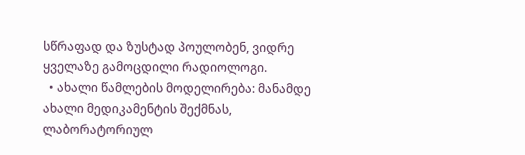სწრაფად და ზუსტად პოულობენ, ვიდრე ყველაზე გამოცდილი რადიოლოგი.
  • ახალი წამლების მოდელირება: მანამდე ახალი მედიკამენტის შექმნას, ლაბორატორიულ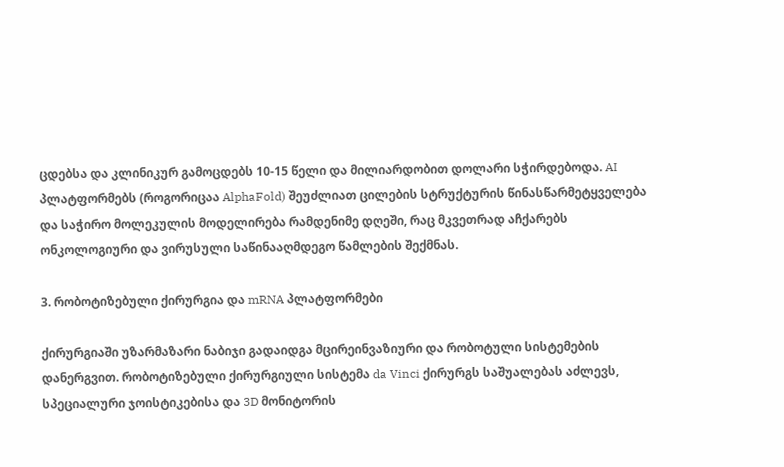ცდებსა და კლინიკურ გამოცდებს 10-15 წელი და მილიარდობით დოლარი სჭირდებოდა. AI პლატფორმებს (როგორიცაა AlphaFold) შეუძლიათ ცილების სტრუქტურის წინასწარმეტყველება და საჭირო მოლეკულის მოდელირება რამდენიმე დღეში, რაც მკვეთრად აჩქარებს ონკოლოგიური და ვირუსული საწინააღმდეგო წამლების შექმნას.

3. რობოტიზებული ქირურგია და mRNA პლატფორმები

ქირურგიაში უზარმაზარი ნაბიჯი გადაიდგა მცირეინვაზიური და რობოტული სისტემების დანერგვით. რობოტიზებული ქირურგიული სისტემა da Vinci ქირურგს საშუალებას აძლევს, სპეციალური ჯოისტიკებისა და 3D მონიტორის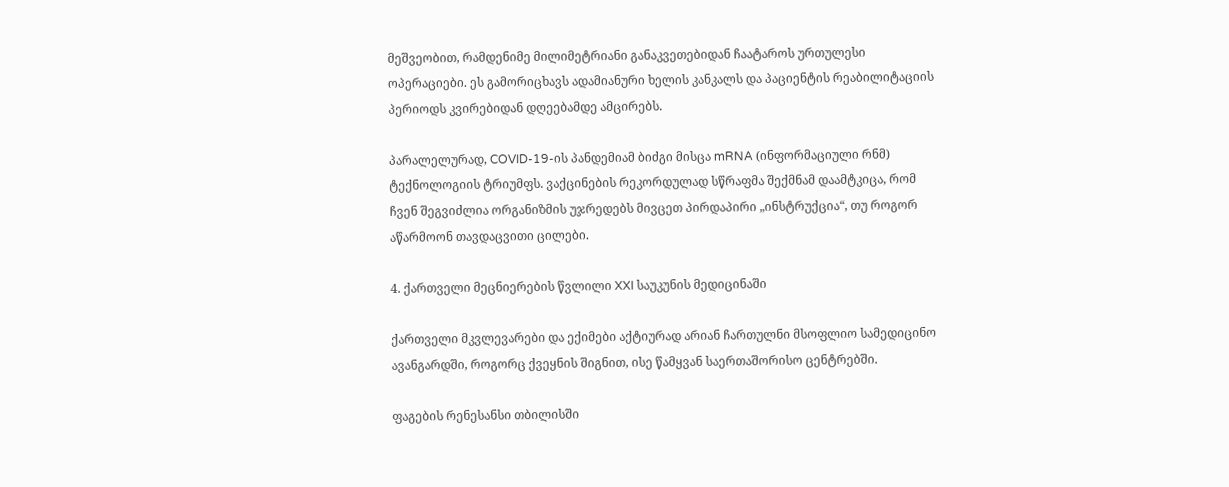მეშვეობით, რამდენიმე მილიმეტრიანი განაკვეთებიდან ჩაატაროს ურთულესი ოპერაციები. ეს გამორიცხავს ადამიანური ხელის კანკალს და პაციენტის რეაბილიტაციის პერიოდს კვირებიდან დღეებამდე ამცირებს.

პარალელურად, COVID-19-ის პანდემიამ ბიძგი მისცა mRNA (ინფორმაციული რნმ) ტექნოლოგიის ტრიუმფს. ვაქცინების რეკორდულად სწრაფმა შექმნამ დაამტკიცა, რომ ჩვენ შეგვიძლია ორგანიზმის უჯრედებს მივცეთ პირდაპირი „ინსტრუქცია“, თუ როგორ აწარმოონ თავდაცვითი ცილები.

4. ქართველი მეცნიერების წვლილი XXI საუკუნის მედიცინაში

ქართველი მკვლევარები და ექიმები აქტიურად არიან ჩართულნი მსოფლიო სამედიცინო ავანგარდში, როგორც ქვეყნის შიგნით, ისე წამყვან საერთაშორისო ცენტრებში.

ფაგების რენესანსი თბილისში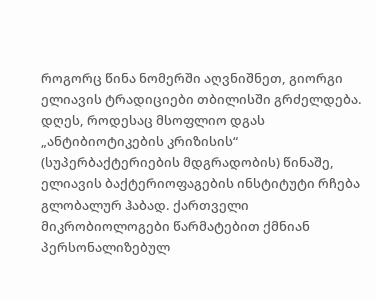როგორც წინა ნომერში აღვნიშნეთ, გიორგი ელიავის ტრადიციები თბილისში გრძელდება. დღეს, როდესაც მსოფლიო დგას „ანტიბიოტიკების კრიზისის“ (სუპერბაქტერიების მდგრადობის) წინაშე, ელიავის ბაქტერიოფაგების ინსტიტუტი რჩება გლობალურ ჰაბად. ქართველი მიკრობიოლოგები წარმატებით ქმნიან პერსონალიზებულ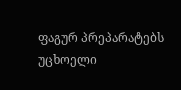ფაგურ პრეპარატებს უცხოელი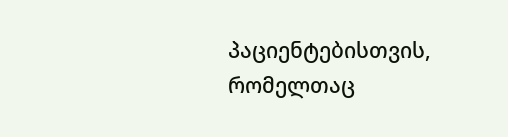პაციენტებისთვის, რომელთაც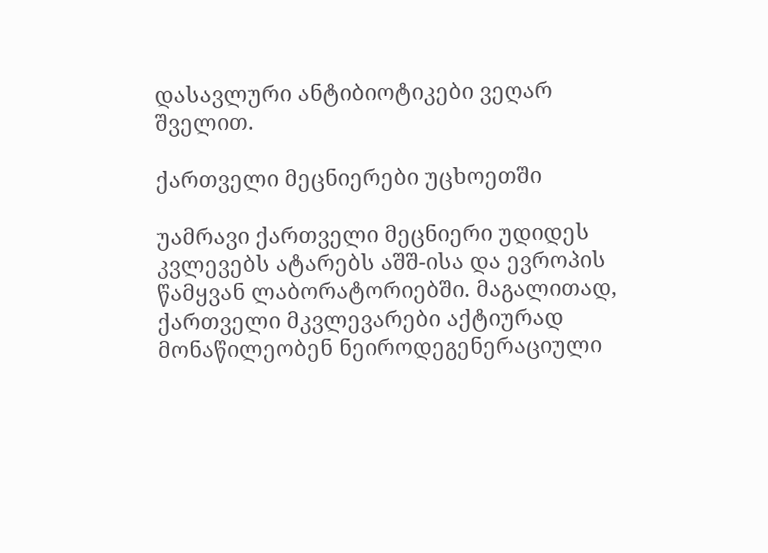დასავლური ანტიბიოტიკები ვეღარ შველით.

ქართველი მეცნიერები უცხოეთში

უამრავი ქართველი მეცნიერი უდიდეს კვლევებს ატარებს აშშ-ისა და ევროპის წამყვან ლაბორატორიებში. მაგალითად, ქართველი მკვლევარები აქტიურად მონაწილეობენ ნეიროდეგენერაციული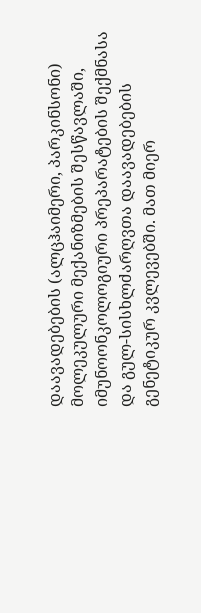დაავადებების (ალცჰაიმერი, პარკინსონი) მოლეკულური მექანიზმების შესწავლაში, იმუნოონკოლოგიური პრეპარატების შექმნასა და გულ-სისხლძარღვთა დაავადებების გენეტიკურ კვლევებში. მათ მიერ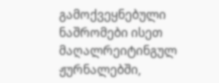გამოქვეყნებული ნაშრომები ისეთ მაღალრეიტინგულ ჟურნალებში,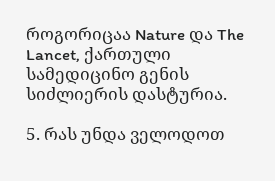როგორიცაა Nature და The Lancet, ქართული სამედიცინო გენის სიძლიერის დასტურია.

5. რას უნდა ველოდოთ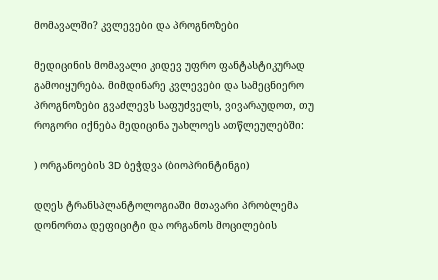მომავალში? კვლევები და პროგნოზები

მედიცინის მომავალი კიდევ უფრო ფანტასტიკურად გამოიყურება. მიმდინარე კვლევები და სამეცნიერო პროგნოზები გვაძლევს საფუძველს, ვივარაუდოთ, თუ როგორი იქნება მედიცინა უახლოეს ათწლეულებში:

) ორგანოების 3D ბეჭდვა (ბიოპრინტინგი)

დღეს ტრანსპლანტოლოგიაში მთავარი პრობლემა დონორთა დეფიციტი და ორგანოს მოცილების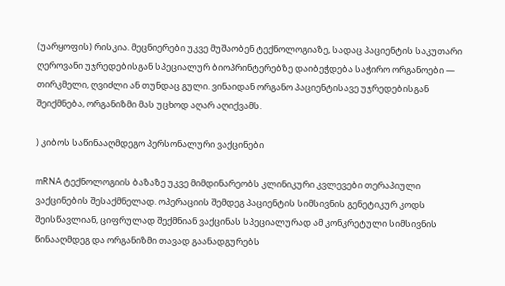(უარყოფის) რისკია. მეცნიერები უკვე მუშაობენ ტექნოლოგიაზე, სადაც პაციენტის საკუთარი ღეროვანი უჯრედებისგან სპეციალურ ბიოპრინტერებზე დაიბეჭდება საჭირო ორგანოები — თირკმელი, ღვიძლი ან თუნდაც გული. ვინაიდან ორგანო პაციენტისავე უჯრედებისგან შეიქმნება, ორგანიზმი მას უცხოდ აღარ აღიქვამს.

) კიბოს საწინააღმდეგო პერსონალური ვაქცინები

mRNA ტექნოლოგიის ბაზაზე უკვე მიმდინარეობს კლინიკური კვლევები თერაპიული ვაქცინების შესაქმნელად. ოპერაციის შემდეგ პაციენტის სიმსივნის გენეტიკურ კოდს შეისწავლიან, ციფრულად შექმნიან ვაქცინას სპეციალურად ამ კონკრეტული სიმსივნის წინააღმდეგ და ორგანიზმი თავად გაანადგურებს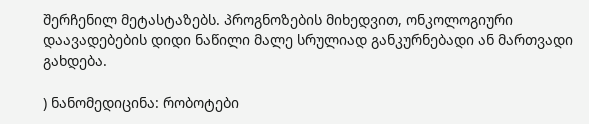შერჩენილ მეტასტაზებს. პროგნოზების მიხედვით, ონკოლოგიური დაავადებების დიდი ნაწილი მალე სრულიად განკურნებადი ან მართვადი გახდება.

) ნანომედიცინა: რობოტები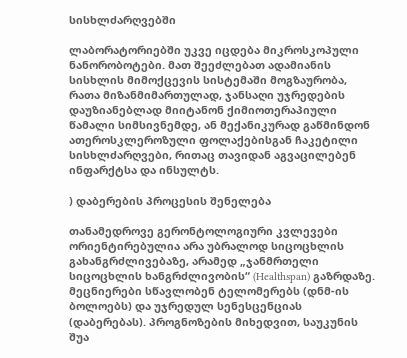სისხლძარღვებში

ლაბორატორიებში უკვე იცდება მიკროსკოპული ნანორობოტები. მათ შეეძლებათ ადამიანის სისხლის მიმოქცევის სისტემაში მოგზაურობა, რათა მიზანმიმართულად, ჯანსაღი უჯრედების დაუზიანებლად მიიტანონ ქიმიოთერაპიული წამალი სიმსივნემდე, ან მექანიკურად გაწმინდონ ათეროსკლეროზული ფოლაქებისგან ჩაკეტილი სისხლძარღვები, რითაც თავიდან აგვაცილებენ ინფარქტსა და ინსულტს.

) დაბერების პროცესის შენელება

თანამედროვე გერონტოლოგიური კვლევები ორიენტირებულია არა უბრალოდ სიცოცხლის გახანგრძლივებაზე, არამედ „ჯანმრთელი სიცოცხლის ხანგრძლივობის“ (Healthspan) გაზრდაზე. მეცნიერები სწავლობენ ტელომერებს (დნმ-ის ბოლოებს) და უჯრედულ სენესცენციას (დაბერებას). პროგნოზების მიხედვით, საუკუნის შუა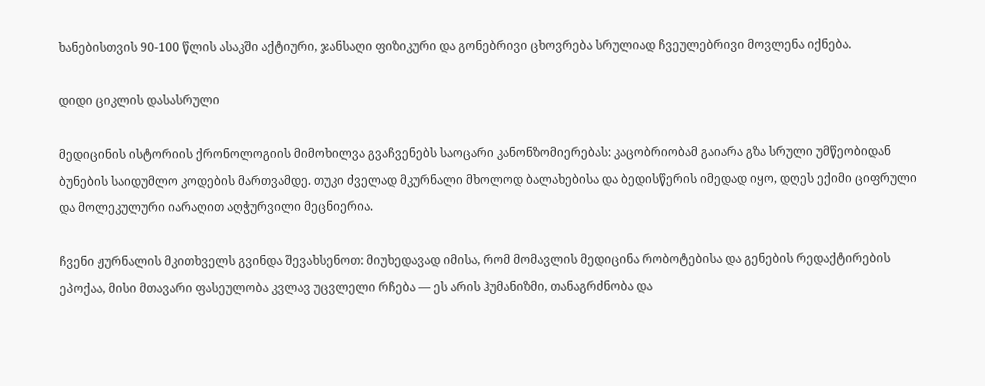ხანებისთვის 90-100 წლის ასაკში აქტიური, ჯანსაღი ფიზიკური და გონებრივი ცხოვრება სრულიად ჩვეულებრივი მოვლენა იქნება.

დიდი ციკლის დასასრული

მედიცინის ისტორიის ქრონოლოგიის მიმოხილვა გვაჩვენებს საოცარი კანონზომიერებას: კაცობრიობამ გაიარა გზა სრული უმწეობიდან ბუნების საიდუმლო კოდების მართვამდე. თუკი ძველად მკურნალი მხოლოდ ბალახებისა და ბედისწერის იმედად იყო, დღეს ექიმი ციფრული და მოლეკულური იარაღით აღჭურვილი მეცნიერია.

ჩვენი ჟურნალის მკითხველს გვინდა შევახსენოთ: მიუხედავად იმისა, რომ მომავლის მედიცინა რობოტებისა და გენების რედაქტირების ეპოქაა, მისი მთავარი ფასეულობა კვლავ უცვლელი რჩება — ეს არის ჰუმანიზმი, თანაგრძნობა და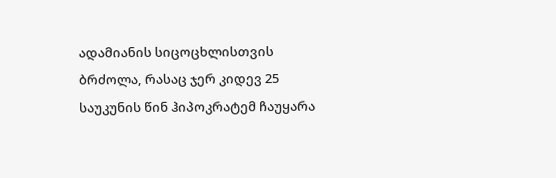ადამიანის სიცოცხლისთვის ბრძოლა, რასაც ჯერ კიდევ 25 საუკუნის წინ ჰიპოკრატემ ჩაუყარა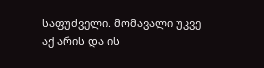საფუძველი. მომავალი უკვე აქ არის და ის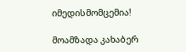იმედისმომცემია!

მოამზადა კახაბერ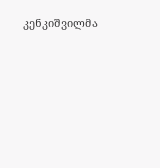კენკიშვილმა